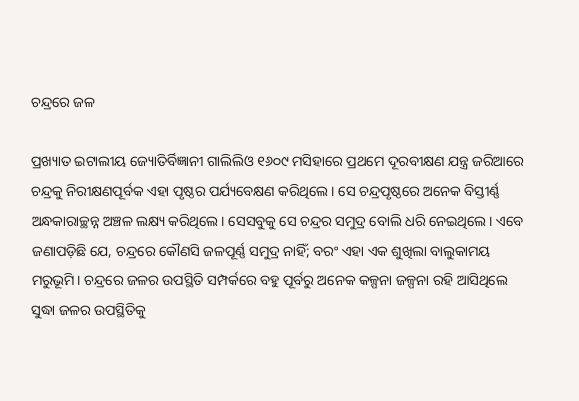ଚନ୍ଦ୍ରରେ ଜଳ

ପ୍ରଖ୍ୟାତ ଇଟାଲୀୟ ଜ୍ୟୋତିର୍ବିଜ୍ଞାନୀ ଗାଲିଲିଓ ୧୬୦୯ ମସିହାରେ ପ୍ରଥମେ ଦୂରବୀକ୍ଷଣ ଯନ୍ତ୍ର ଜରିଆରେ ଚନ୍ଦ୍ରକୁ ନିରୀକ୍ଷଣପୂର୍ବକ ଏହା ପୃଷ୍ଠର ପର୍ଯ୍ୟବେକ୍ଷଣ କରିଥିଲେ। ସେ ଚନ୍ଦ୍ରପୃଷ୍ଠରେ ଅନେକ ବିସ୍ତୀର୍ଣ୍ଣ ଅନ୍ଧକାରାଚ୍ଛନ୍ନ ଅଞ୍ଚଳ ଲକ୍ଷ୍ୟ କରିଥିଲେ। ସେସବୁକୁ ସେ ଚନ୍ଦ୍ରର ସମୁଦ୍ର ବୋଲି ଧରି ନେଇଥିଲେ। ଏବେ ଜଣାପଡ଼ିଛି ଯେ, ଚନ୍ଦ୍ରରେ କୌଣସି ଜଳପୂର୍ଣ୍ଣ ସମୁଦ୍ର ନାହିଁ; ବରଂ ଏହା ଏକ ଶୁଖିଲା ବାଲୁକାମୟ ମରୁଭୂମି। ଚନ୍ଦ୍ରରେ ଜଳର ଉପସ୍ଥିତି ସମ୍ପର୍କରେ ବହୁ ପୂର୍ବରୁ ଅନେକ କଳ୍ପନା ଜଳ୍ପନା ରହି ଆସିଥିଲେ ସୁଦ୍ଧା ଜଳର ଉପସ୍ଥିତିକୁ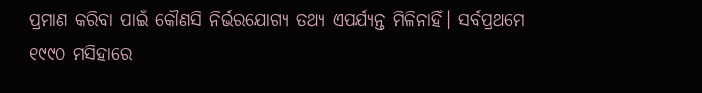ପ୍ରମାଣ କରିବା ପାଇଁ କୌଣସି ନିର୍ଭରଯୋଗ୍ୟ ତଥ୍ୟ ଏପର୍ଯ୍ୟନ୍ତ ମିଳିନାହିଁ। ସର୍ବପ୍ରଥମେ ୧୯୯୦ ମସିହାରେ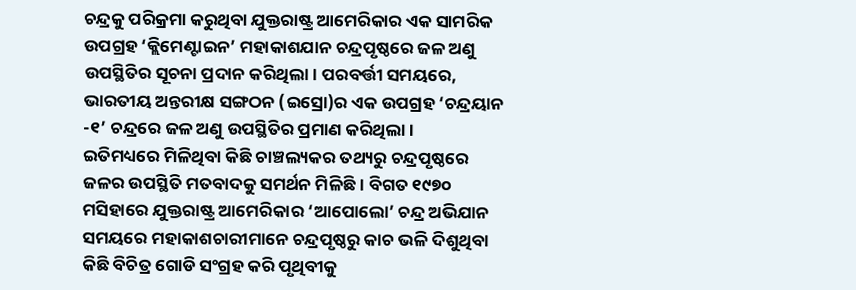ଚନ୍ଦ୍ରକୁ ପରିକ୍ରମା କରୁଥିବା ଯୁକ୍ତରାଷ୍ଟ୍ର ଆମେରିକାର ଏକ ସାମରିକ ଉପଗ୍ରହ ‘କ୍ଲିମେଣ୍ଟାଇନ’ ମହାକାଶଯାନ ଚନ୍ଦ୍ରପୃଷ୍ଠରେ ଜଳ ଅଣୁ ଉପସ୍ଥିତିର ସୂଚନା ପ୍ରଦାନ କରିଥିଲା। ପରବର୍ତ୍ତୀ ସମୟରେ, ଭାରତୀୟ ଅନ୍ତରୀକ୍ଷ ସଙ୍ଗଠନ (ଇସ୍ରୋ)ର ଏକ ଉପଗ୍ରହ ‘ଚନ୍ଦ୍ରୟାନ -୧’ ଚନ୍ଦ୍ରରେ ଜଳ ଅଣୁ ଉପସ୍ଥିତିର ପ୍ରମାଣ କରିଥିଲା।
ଇତିମଧ୍ୟରେ ମିଳିଥିବା କିଛି ଚାଞ୍ଚଲ୍ୟକର ତଥ୍ୟରୁ ଚନ୍ଦ୍ରପୃଷ୍ଠରେ ଜଳର ଉପସ୍ଥିତି ମତବାଦକୁ ସମର୍ଥନ ମିଳିଛି। ବିଗତ ୧୯୭୦ ମସିହାରେ ଯୁକ୍ତରାଷ୍ଟ୍ର ଆମେରିକାର ‘ଆପୋଲୋ’ ଚନ୍ଦ୍ର ଅଭିଯାନ ସମୟରେ ମହାକାଶଚାରୀମାନେ ଚନ୍ଦ୍ରପୃଷ୍ଠରୁ କାଚ ଭଳି ଦିଶୁଥିବା କିଛି ବିଚିତ୍ର ଗୋଡି ସଂଗ୍ରହ କରି ପୃଥିବୀକୁ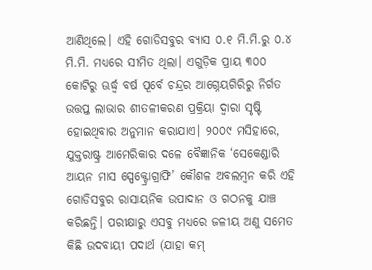ଆଣିଥିଲେ। ଏହି ଗୋଡିସବୁର ବ୍ୟାସ ୦.୧ ମି.ମି.ରୁ ୦.୪ ମି.ମି. ମଧ୍ୟରେ ସୀମିତ ଥିଲା। ଏଗୁଡ଼ିକ ପ୍ରାୟ ୩୦୦ କୋଟିରୁ ଊର୍ଦ୍ଧ୍ୱ ବର୍ଷ ପୂର୍ବେ ଚନ୍ଦ୍ରର ଆଗ୍ନେୟଗିରିରୁ ନିର୍ଗତ ଉତ୍ତପ୍ତ ଲାଭାର ଶୀତଳୀକରଣ ପ୍ରକ୍ରିୟା ଦ୍ୱାରା ସୃଷ୍ଟି ହୋଇଥିବାର ଅନୁମାନ କରାଯାଏ। ୨୦୦୯ ମସିହାରେ, ଯୁକ୍ତରାଷ୍ଟ୍ର ଆମେରିକାର ଦଳେ ବୈଜ୍ଞାନିକ ‘ସେକେଣ୍ଡାରି ଆୟନ ମାସ ସ୍ପେକ୍ଟ୍ରୋଗ୍ରାଫି’ କୌଶଳ ଅବଲମ୍ବନ କରି ଏହି ଗୋଡିସବୁର ରାସାୟନିକ ଉପାଦାନ ଓ ଗଠନକୁ ଯାଞ୍ଚ କରିଛନ୍ତି। ପରୀକ୍ଷାରୁ ଏସବୁ ମଧ୍ୟରେ ଜଳୀୟ ଅଣୁ ସମେତ କିଛି ଉଦବାୟୀ ପଦାର୍ଥ (ଯାହା କମ୍‌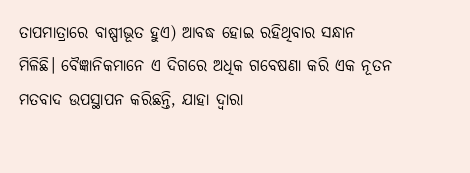ତାପମାତ୍ରାରେ ବାଷ୍ପୀଭୂତ ହୁଏ) ଆବଦ୍ଧ ହୋଇ ରହିଥିବାର ସନ୍ଧାନ ମିଳିଛି। ବୈଜ୍ଞାନିକମାନେ ଏ ଦିଗରେ ଅଧିକ ଗବେଷଣା କରି ଏକ ନୂତନ ମତବାଦ ଉପସ୍ଥାପନ କରିଛନ୍ତି, ଯାହା ଦ୍ୱାରା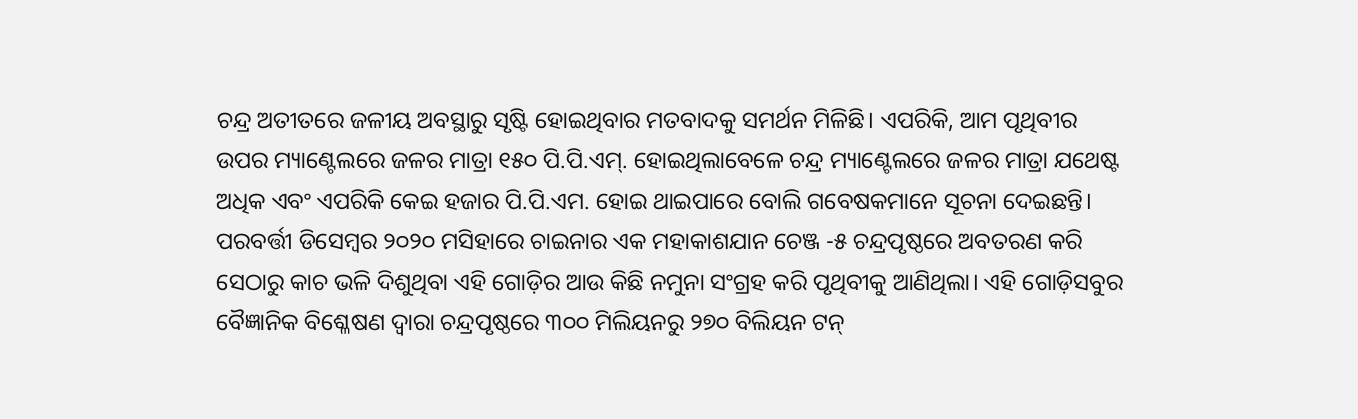ଚନ୍ଦ୍ର ଅତୀତରେ ଜଳୀୟ ଅବସ୍ଥାରୁ ସୃଷ୍ଟି ହୋଇଥିବାର ମତବାଦକୁ ସମର୍ଥନ ମିଳିଛି। ଏପରିକି, ଆମ ପୃଥିବୀର ଉପର ମ୍ୟାଣ୍ଟେଲରେ ଜଳର ମାତ୍ରା ୧୫୦ ପି.ପି.ଏମ୍‌. ହୋଇଥିଲାବେଳେ ଚନ୍ଦ୍ର ମ୍ୟାଣ୍ଟେଲରେ ଜଳର ମାତ୍ରା ଯଥେଷ୍ଟ ଅଧିକ ଏବଂ ଏପରିକି କେଇ ହଜାର ପି.ପି.ଏମ. ହୋଇ ଥାଇପାରେ ବୋଲି ଗବେଷକମାନେ ସୂଚନା ଦେଇଛନ୍ତି।
ପରବର୍ତ୍ତୀ ଡିସେମ୍ବର ୨୦୨୦ ମସିହାରେ ଚାଇନାର ଏକ ମହାକାଶଯାନ ଚେଞ୍ଜ -୫ ଚନ୍ଦ୍ରପୃଷ୍ଠରେ ଅବତରଣ କରି ସେଠାରୁ କାଚ ଭଳି ଦିଶୁଥିବା ଏହି ଗୋଡ଼ିର ଆଉ କିଛି ନମୁନା ସଂଗ୍ରହ କରି ପୃଥିବୀକୁ ଆଣିଥିଲା। ଏହି ଗୋଡ଼ିସବୁର ବୈଜ୍ଞାନିକ ବିଶ୍ଳେଷଣ ଦ୍ୱାରା ଚନ୍ଦ୍ରପୃଷ୍ଠରେ ୩୦୦ ମିଲିୟନରୁ ୨୭୦ ବିଲିୟନ ଟନ୍‌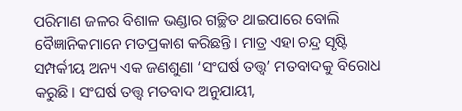ପରିମାଣ ଜଳର ବିଶାଳ ଭଣ୍ଡାର ଗଚ୍ଛିତ ଥାଇପାରେ ବୋଲି ବୈଜ୍ଞାନିକମାନେ ମତପ୍ରକାଶ କରିଛନ୍ତି। ମାତ୍ର ଏହା ଚନ୍ଦ୍ର ସୃଷ୍ଟି ସମ୍ପର୍କୀୟ ଅନ୍ୟ ଏକ ଜଣଶୁଣା ‘ସଂଘର୍ଷ ତତ୍ତ୍ୱ’ ମତବାଦକୁ ବିରୋଧ କରୁଛି। ସଂଘର୍ଷ ତତ୍ତ୍ୱ ମତବାଦ ଅନୁଯାୟୀ,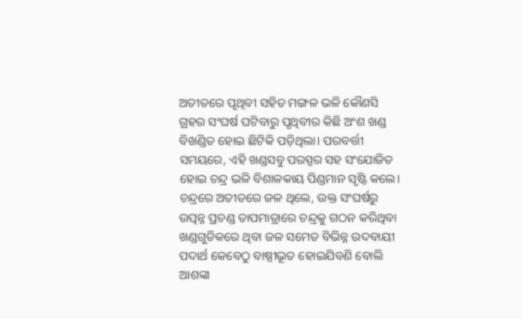ଅତୀତରେ ପୃଥିବୀ ସହିତ ମଙ୍ଗଳ ଭଳି କୌଣସି ଗ୍ରହର ସଂଘର୍ଷ ଘଟିବାରୁ ପୃଥିବୀର କିଛି ଅଂଶ ଖଣ୍ଡ ବିଖଣ୍ଡିତ ହୋଇ ଛିଟିକି ପଡ଼ିଥିଲା। ପରବର୍ତ୍ତୀ ସମୟରେ, ଏହି ଖଣ୍ଡସବୁ ପରସ୍ପର ସହ ସଂଯୋଜିତ ହୋଇ ଚନ୍ଦ୍ର ଭଳି ବିଶାଳକାୟ ପିଣ୍ଡମାନ ସୃଷ୍ଟି କଲେ। ଚନ୍ଦ୍ରରେ ଅତୀତରେ ଜଳ ଥିଲେ, ଉକ୍ତ ସଂଘର୍ଷରୁ ଉତ୍ପନ୍ନ ପ୍ରଚଣ୍ଡ ତାପମାତ୍ରାରେ ଚନ୍ଦ୍ରକୁ ଗଠନ କରିଥିବା ଖଣ୍ଡଗୁଡିକରେ ଥିବା ଜଳ ସମେତ ବିଭିନ୍ନ ଉଦବାୟୀ ପଦାର୍ଥ କେବେଠୁ ବାଷ୍ପୀଭୂତ ହୋଇଯିବଣି ବୋଲି ଆଶଙ୍କା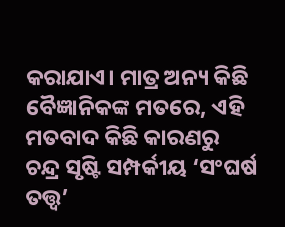କରାଯାଏ। ମାତ୍ର ଅନ୍ୟ କିଛି ବୈଜ୍ଞାନିକଙ୍କ ମତରେ, ଏହି ମତବାଦ କିଛି କାରଣରୁ ଚନ୍ଦ୍ର ସୃଷ୍ଟି ସମ୍ପର୍କୀୟ ‘ସଂଘର୍ଷ ତତ୍ତ୍ୱ’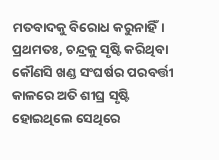ମତବାଦକୁ ବିରୋଧ କରୁନାହିଁ। ପ୍ରଥମତଃ, ଚନ୍ଦ୍ରକୁ ସୃଷ୍ଟି କରିଥିବା କୌଣସି ଖଣ୍ଡ ସଂଘର୍ଷର ପରବର୍ତ୍ତୀ କାଳରେ ଅତି ଶୀଘ୍ର ସୃଷ୍ଟି ହୋଇଥିଲେ ସେଥିରେ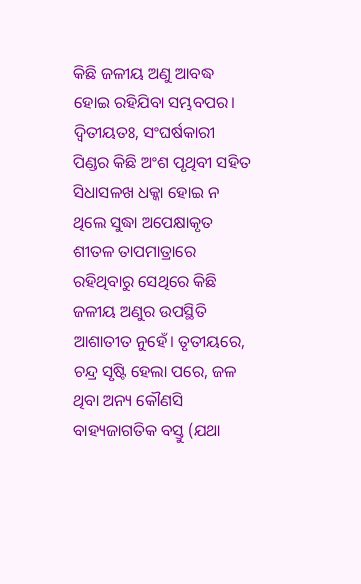କିଛି ଜଳୀୟ ଅଣୁ ଆବଦ୍ଧ ହୋଇ ରହିଯିବା ସମ୍ଭବପର। ଦ୍ୱିତୀୟତଃ, ସଂଘର୍ଷକାରୀ ପିଣ୍ଡର କିଛି ଅଂଶ ପୃଥିବୀ ସହିତ ସିଧାସଳଖ ଧକ୍କା ହୋଇ ନ ଥିଲେ ସୁଦ୍ଧା ଅପେକ୍ଷାକୃତ ଶୀତଳ ତାପମାତ୍ରାରେ ରହିଥିବାରୁ ସେଥିରେ କିଛି ଜଳୀୟ ଅଣୁର ଉପସ୍ଥିତି ଆଶାତୀତ ନୁହେଁ। ତୃତୀୟରେ, ଚନ୍ଦ୍ର ସୃଷ୍ଟି ହେଲା ପରେ, ଜଳ ଥିବା ଅନ୍ୟ କୌଣସି ବାହ୍ୟଜାଗତିକ ବସ୍ତୁ (ଯଥା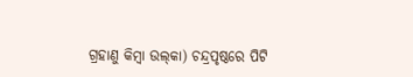ଗ୍ରହାଣୁ କିମ୍ବା ଉଲ୍‌କା) ଚନ୍ଦ୍ରପୃଷ୍ଠରେ ପିଟି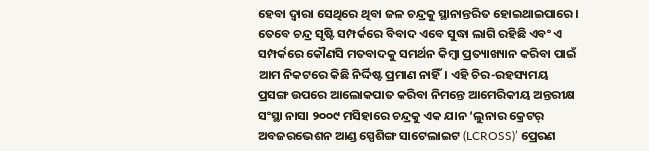ହେବା ଦ୍ୱାରା ସେଥିରେ ଥିବା ଜଳ ଚନ୍ଦ୍ରକୁ ସ୍ଥାନାନ୍ତରିତ ହୋଇଥାଇପାରେ।
ତେବେ ଚନ୍ଦ୍ର ସୃଷ୍ଟି ସମ୍ପର୍କରେ ବିବାଦ ଏବେ ସୁଦ୍ଧା ଲାଗି ରହିଛି ଏବଂ ଏ ସମ୍ପର୍କରେ କୌଣସି ମତବାଦକୁ ସମର୍ଥନ କିମ୍ବା ପ୍ରତ୍ୟାଖ୍ୟାନ କରିବା ପାଇଁ ଆମ ନିକଟରେ କିଛି ନିର୍ଦ୍ଦିଷ୍ଟ ପ୍ରମାଣ ନାହିଁ। ଏହି ଚିର-ରହସ୍ୟମୟ ପ୍ରସଙ୍ଗ ଉପରେ ଆଲୋକପାତ କରିବା ନିମନ୍ତେ ଆମେରିକୀୟ ଅନ୍ତରୀକ୍ଷ ସଂସ୍ଥା ନାସା ୨୦୦୯ ମସିହାରେ ଚନ୍ଦ୍ରକୁ ଏକ ଯାନ ‘ଲୁନାର କ୍ରେଟର୍‌ ଅବଜରଭେଶନ ଆଣ୍ଡ ସ୍ପେଶିଙ୍ଗ ସାଟେଲାଇଟ (LCROSS)’ ପ୍ରେରଣ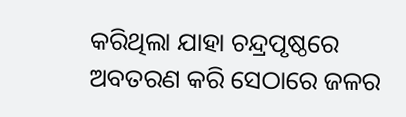କରିଥିଲା ଯାହା ଚନ୍ଦ୍ରପୃଷ୍ଠରେ ଅବତରଣ କରି ସେଠାରେ ଜଳର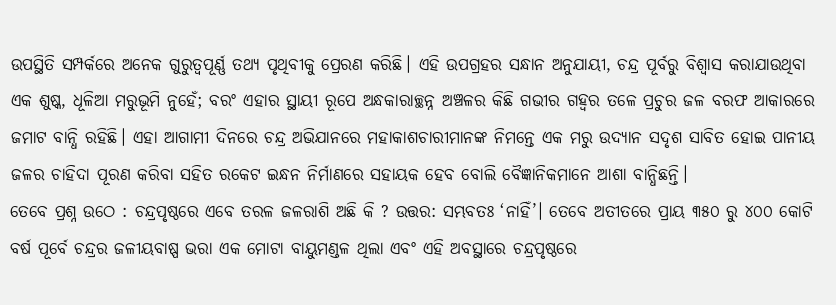ଉପସ୍ଥିତି ସମ୍ପର୍କରେ ଅନେକ ଗୁରୁତ୍ୱପୂର୍ଣ୍ଣ ତଥ୍ୟ ପୃଥିବୀକୁ ପ୍ରେରଣ କରିଛି। ଏହି ଉପଗ୍ରହର ସନ୍ଧାନ ଅନୁଯାୟୀ, ଚନ୍ଦ୍ର ପୂର୍ବରୁ ବିଶ୍ୱାସ କରାଯାଉଥିବା ଏକ ଶୁଷ୍କ, ଧୂଳିଆ ମରୁଭୂମି ନୁହେଁ; ବରଂ ଏହାର ସ୍ଥାୟୀ ରୂପେ ଅନ୍ଧକାରାଚ୍ଛନ୍ନ ଅଞ୍ଚଳର କିଛି ଗଭୀର ଗହ୍ବର ତଳେ ପ୍ରଚୁର ଜଳ ବରଫ ଆକାରରେ ଜମାଟ ବାନ୍ଧି ରହିଛି। ଏହା ଆଗାମୀ ଦିନରେ ଚନ୍ଦ୍ର ଅଭିଯାନରେ ମହାକାଶଚାରୀମାନଙ୍କ ନିମନ୍ତେ ଏକ ମରୁ ଉଦ୍ୟାନ ସଦୃଶ ସାବିତ ହୋଇ ପାନୀୟ ଜଳର ଚାହିଦା ପୂରଣ କରିବା ସହିତ ରକେଟ ଇନ୍ଧନ ନିର୍ମାଣରେ ସହାୟକ ହେବ ବୋଲି ବୈଜ୍ଞାନିକମାନେ ଆଶା ବାନ୍ଧିଛନ୍ତି।
ତେବେ ପ୍ରଶ୍ନ ଉଠେ : ଚନ୍ଦ୍ରପୃଷ୍ଠରେ ଏବେ ତରଳ ଜଳରାଶି ଅଛି କି ? ଉତ୍ତର: ସମ୍ଭବତଃ ‘ନାହିଁ’। ତେବେ ଅତୀତରେ ପ୍ରାୟ ୩୫୦ ରୁ ୪୦୦ କୋଟି ବର୍ଷ ପୂର୍ବେ ଚନ୍ଦ୍ରର ଜଳୀୟବାଷ୍ପ ଭରା ଏକ ମୋଟା ବାୟୁମଣ୍ଡଳ ଥିଲା ଏବଂ ଏହି ଅବସ୍ଥାରେ ଚନ୍ଦ୍ରପୃଷ୍ଠରେ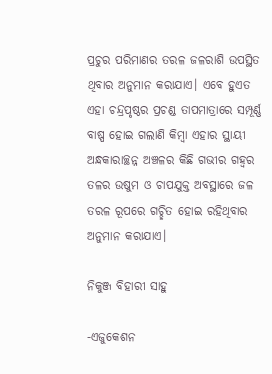ପ୍ରଚୁର ପରିମାଣର ତରଳ ଜଳରାଶି ଉପସ୍ଥିତ ଥିବାର ଅନୁମାନ କରାଯାଏ। ଏବେ ହୁଏତ ଏହା ଚନ୍ଦ୍ରପୃଷ୍ଠର ପ୍ରଚଣ୍ଡ ତାପମାତ୍ରାରେ ସମ୍ପୂର୍ଣ୍ଣ ବାଷ୍ପ ହୋଇ ଗଲାଣି କିମ୍ବା ଏହାର ସ୍ଥାୟୀ ଅନ୍ଧକାରାଚ୍ଛନ୍ନ ଅଞ୍ଚଳର କିଛି ଗଭୀର ଗହ୍ବର ତଳର ଉଷୁମ ଓ ଚାପଯୁକ୍ତ ଅବସ୍ଥାରେ ଜଳ ତରଳ ରୂପରେ ଗଚ୍ଛିତ ହୋଇ ରହିଥିବାର ଅନୁମାନ କରାଯାଏ।

ନିକୁଞ୍ଜ ବିହାରୀ ସାହୁ

-ଏଜୁକେଶନ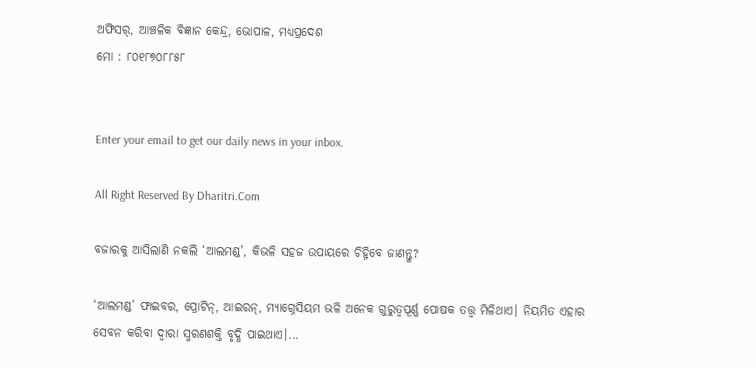ଅଫିସର୍‌, ଆଞ୍ଚଳିକ ବିଜ୍ଞାନ କେନ୍ଦ୍ର, ଭୋପାଳ, ମଧ୍ୟପ୍ରଦେଶ
ମୋ : ୮୦୧୮୭୦୮୮୫୮


Enter your email to get our daily news in your inbox.

All Right Reserved By Dharitri.Com

ବଜାରକୁ ଆସିଲାଣି ନକଲି ‘ଆଲମଣ୍ଡ’, କିଭଳି ସହଜ ଉପାୟରେ ଚିହ୍ନିବେ ଜାଣନ୍ତୁ?

‘ଆଲମଣ୍ଡ’ ଫାଇବର, ପ୍ରୋଟିନ୍‌, ଆଇରନ୍‌, ମ୍ୟାଗ୍ନେସିୟମ ଭଳି ଅନେକ ଗୁରୁତ୍ୱପୂର୍ଣ୍ଣ ପୋଷକ ତତ୍ତ୍ୱ ମିଳିଥାଏ। ନିୟମିତ ଏହାର ସେବନ କରିବା ଦ୍ୱାରା ସ୍ମରଣଶକ୍ତି ବୃଦ୍ଧି ପାଇଥାଏ।...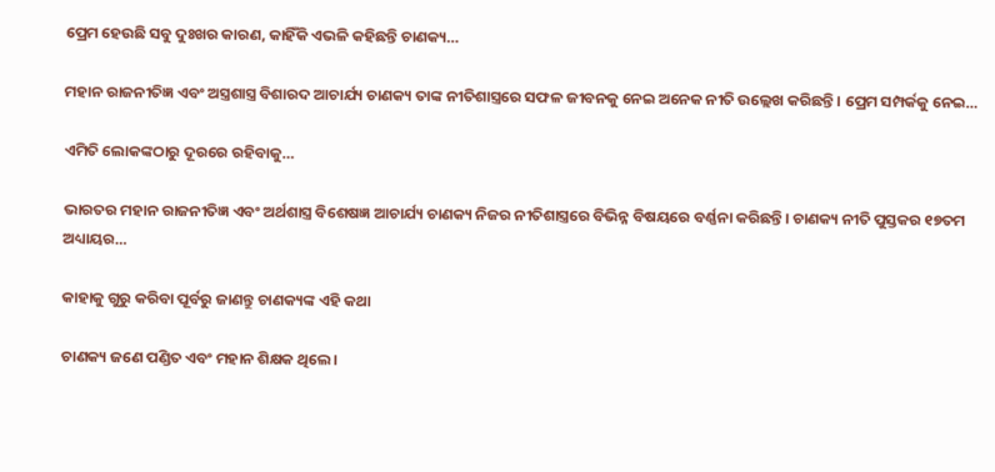ପ୍ରେମ ହେଉଛି ସବୁ ଦୁଃଖର କାରଣ, କାହିଁକି ଏଭଳି କହିଛନ୍ତି ଚାଣକ୍ୟ…

ମହାନ ରାଜନୀତିଜ୍ଞ ଏବଂ ଅସ୍ତ୍ରଶାସ୍ତ୍ର ବିଶାରଦ ଆଚାର୍ଯ୍ୟ ଚାଣକ୍ୟ ତାଙ୍କ ନୀତିଶାସ୍ତ୍ରରେ ସଫଳ ଜୀବନକୁ ନେଇ ଅନେକ ନୀତି ଉଲ୍ଲେଖ କରିଛନ୍ତି। ପ୍ରେମ ସମ୍ପର୍କକୁ ନେଇ...

ଏମିତି ଲୋକଙ୍କଠାରୁ ଦୂରରେ ରହିବାକୁ…

ଭାରତର ମହାନ ରାଜନୀତିଜ୍ଞ ଏବଂ ଅର୍ଥଶାସ୍ତ୍ର ବିଶେଷଜ୍ଞ ଆଚାର୍ଯ୍ୟ ଚାଣକ୍ୟ ନିଜର ନୀତିଶାସ୍ତ୍ରରେ ବିଭିନ୍ନ ବିଷୟରେ ବର୍ଣ୍ଣନା କରିଛନ୍ତି। ଚାଣକ୍ୟ ନୀତି ପୁସ୍ତକର ୧୭ତମ ଅଧ୍ୟାୟର...

କାହାକୁ ଗୁରୁ କରିବା ପୂର୍ବରୁ ଜାଣନ୍ତୁ ଚାଣକ୍ୟଙ୍କ ଏହି କଥା

ଚାଣକ୍ୟ ଜଣେ ପଣ୍ଡିତ ଏବଂ ମହାନ ଶିକ୍ଷକ ଥିଲେ।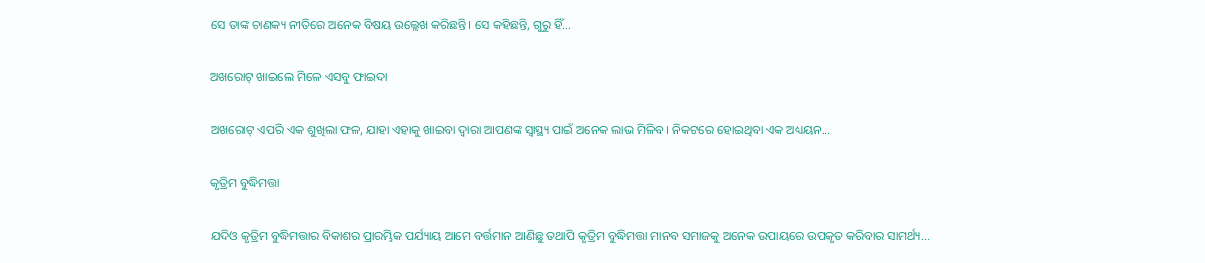ସେ ତାଙ୍କ ଚାଣକ୍ୟ ନୀତିରେ ଅନେକ ବିଷୟ ଉଲ୍ଲେଖ କରିଛନ୍ତି। ସେ କହିଛନ୍ତି, ଗୁରୁ ହିଁ...

ଅଖରୋଟ୍‌ ଖାଇଲେ ମିଳେ ଏସବୁ ଫାଇଦା

ଅଖରୋଟ୍‌ ଏପରି ଏକ ଶୁଖିଲା ଫଳ, ଯାହା ଏହାକୁ ଖାଇବା ଦ୍ୱାରା ଆପଣଙ୍କ ସ୍ବାସ୍ଥ୍ୟ ପାଇଁ ଅନେକ ଲାଭ ମିଳିବ। ନିକଟରେ ହୋଇଥିବା ଏକ ଅଧ୍ୟୟନ...

କୃତ୍ରିମ ବୁଦ୍ଧିମତ୍ତା

ଯଦିଓ କୃତ୍ରିମ ବୁଦ୍ଧିମତ୍ତାର ବିକାଶର ପ୍ରାରମ୍ଭିକ ପର୍ଯ୍ୟାୟ ଆମେ ବର୍ତ୍ତମାନ ଆଣିଛୁ ତଥାପି କୃତ୍ରିମ ବୁଦ୍ଧିମତ୍ତା ମାନବ ସମାଜକୁ ଅନେକ ଉପାୟରେ ଉପକୃତ କରିବାର ସାମର୍ଥ୍ୟ...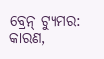ବ୍ରେନ୍‌ ଟ୍ୟୁମର: କାରଣ,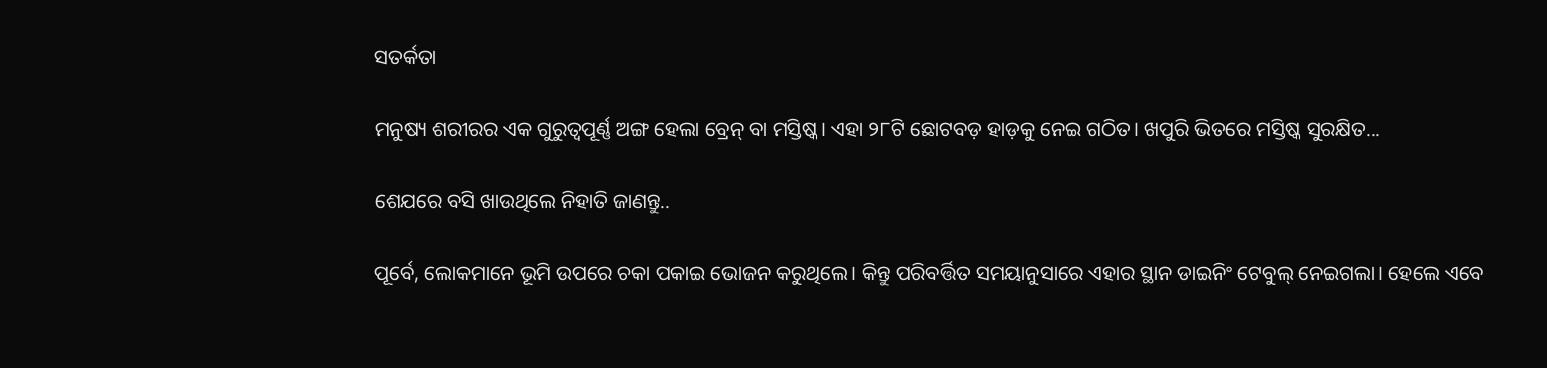ସତର୍କତା

ମନୁଷ୍ୟ ଶରୀରର ଏକ ଗୁରୁତ୍ୱପୂର୍ଣ୍ଣ ଅଙ୍ଗ ହେଲା ବ୍ରେନ୍‌ ବା ମସ୍ତିଷ୍କ। ଏହା ୨୮ଟି ଛୋଟବଡ଼ ହାଡ଼କୁ ନେଇ ଗଠିତ। ଖପୁରି ଭିତରେ ମସ୍ତିଷ୍କ ସୁରକ୍ଷିତ...

ଶେଯରେ ବସି ଖାଉଥିଲେ ନିହାତି ଜାଣନ୍ତୁ..

ପୂର୍ବେ, ଲୋକମାନେ ଭୂମି ଉପରେ ଚକା ପକାଇ ଭୋଜନ କରୁଥିଲେ। କିନ୍ତୁ ପରିବର୍ତ୍ତିତ ସମୟାନୁସାରେ ଏହାର ସ୍ଥାନ ଡାଇନିଂ ଟେବୁଲ୍‌ ନେଇଗଲା। ହେଲେ ଏବେ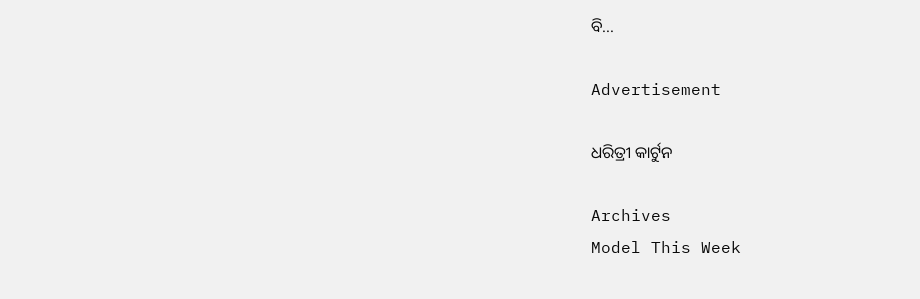ବି...

Advertisement

ଧରିତ୍ରୀ କାର୍ଟୁନ

Archives
Model This Week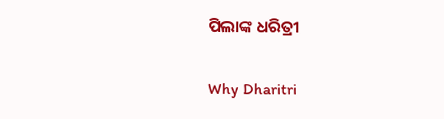ପିଲାଙ୍କ ଧରିତ୍ରୀ

Why Dharitri